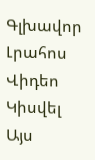Գլխավոր Լրահոս Վիդեո Կիսվել
Այս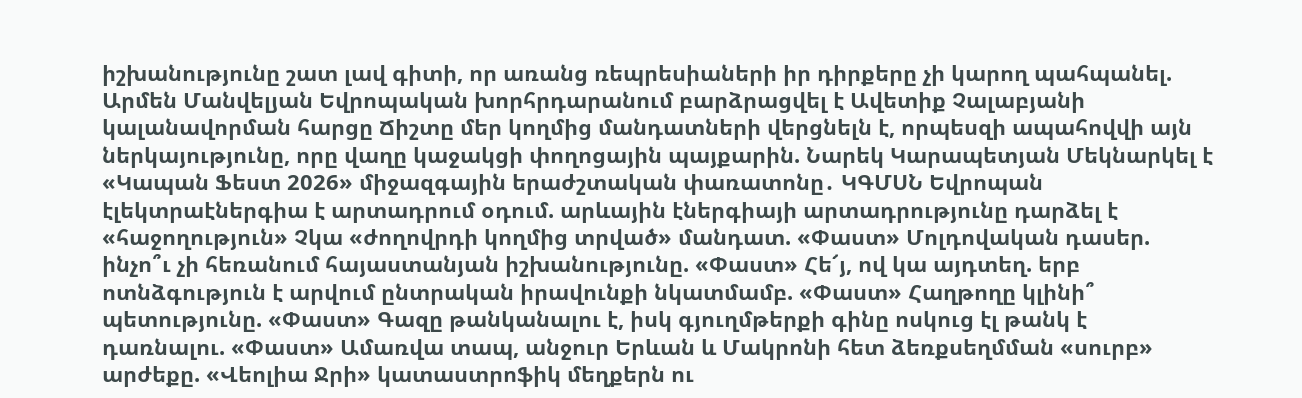իշխանությունը շատ լավ գիտի, որ առանց ռեպրեսիաների իր դիրքերը չի կարող պահպանել. Արմեն Մանվելյան Եվրոպական խորհրդարանում բարձրացվել է Ավետիք Չալաբյանի կալանավորման հարցը Ճիշտը մեր կողմից մանդատների վերցնելն է, որպեսզի ապահովվի այն ներկայությունը, որը վաղը կաջակցի փողոցային պայքարին. Նարեկ Կարապետյան Մեկնարկել է «Կապան Ֆեստ 2026» միջազգային երաժշտական փառատոնը․ ԿԳՄՍՆ Եվրոպան էլեկտրաէներգիա է արտադրում օդում. արևային էներգիայի արտադրությունը դարձել է «հաջողություն» Չկա «ժողովրդի կողմից տրված» մանդատ. «Փաստ» Մոլդովական դասեր. ինչո՞ւ չի հեռանում հայաստանյան իշխանությունը. «Փաստ» Հե՜յ, ով կա այդտեղ. երբ ոտնձգություն է արվում ընտրական իրավունքի նկատմամբ. «Փաստ» Հաղթողը կլինի՞ պետությունը. «Փաստ» Գազը թանկանալու է, իսկ գյուղմթերքի գինը ոսկուց էլ թանկ է դառնալու. «Փաստ» Ամառվա տապ, անջուր Երևան և Մակրոնի հետ ձեռքսեղմման «սուրբ» արժեքը. «Վեոլիա Ջրի» կատաստրոֆիկ մեղքերն ու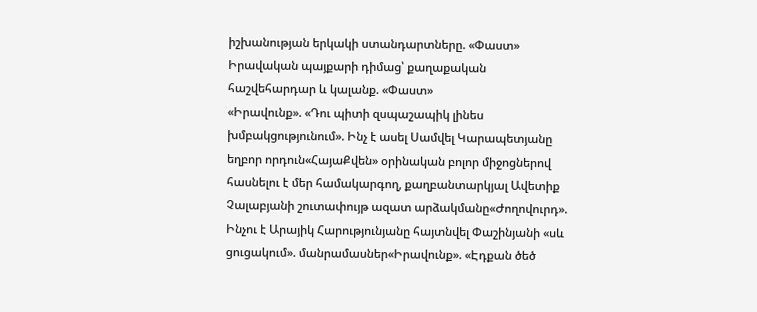իշխանության երկակի ստանդարտները. «Փաստ» Իրավական պայքարի դիմաց՝ քաղաքական հաշվեհարդար և կալանք. «Փաստ»
«Իրավունք». «Դու պիտի զսպաշապիկ լինես խմբակցությունում». Ինչ է ասել Սամվել Կարապետյանը եղբոր որդուն«ՀայաՔվեն» օրինական բոլոր միջոցներով հասնելու է մեր համակարգող, քաղբանտարկյալ Ավետիք Չալաբյանի շուտափույթ ազատ արձակմանը«Ժողովուրդ». Ինչու է Արայիկ Հարությունյանը հայտնվել Փաշինյանի «սև ցուցակում». մանրամասներ«Իրավունք». «Էդքան ծեծ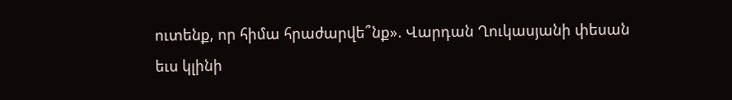ուտենք, որ հիմա հրաժարվե՞նք». Վարդան Ղուկասյանի փեսան եւս կլինի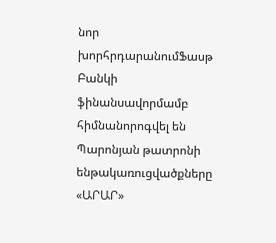նոր խորհրդարանումՖասթ Բանկի ֆինանսավորմամբ հիմնանորոգվել են Պարոնյան թատրոնի ենթակառուցվածքները «ԱՐԱՐ»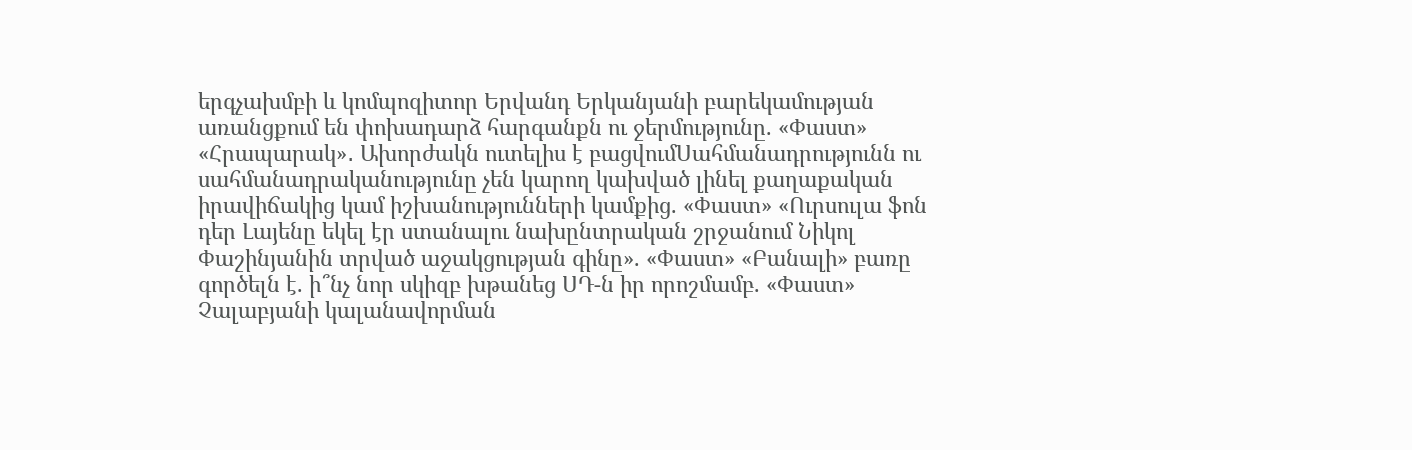երգչախմբի և կոմպոզիտոր Երվանդ Երկանյանի բարեկամության առանցքում են փոխադարձ հարգանքն ու ջերմությունը. «Փաստ» «Հրապարակ»․ Ախորժակն ուտելիս է բացվումՍահմանադրությունն ու սահմանադրականությունը չեն կարող կախված լինել քաղաքական իրավիճակից կամ իշխանությունների կամքից. «Փաստ» «Ուրսուլա ֆոն դեր Լայենը եկել էր ստանալու նախընտրական շրջանում Նիկոլ Փաշինյանին տրված աջակցության գինը». «Փաստ» «Բանալի» բառը գործելն է. ի՞նչ նոր սկիզբ խթանեց ՍԴ-ն իր որոշմամբ. «Փաստ» Չալաբյանի կալանավորման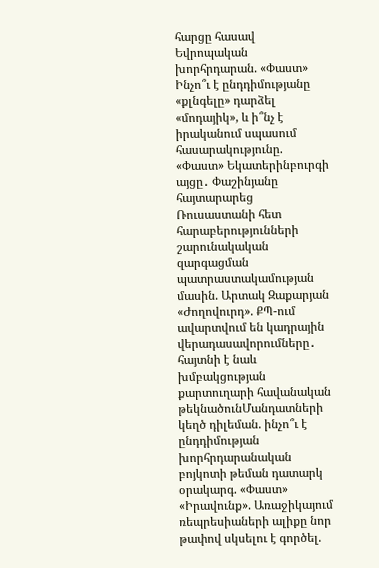հարցը հասավ Եվրոպական խորհրդարան. «Փաստ» Ինչո՞ւ է ընդդիմությանը «քլնգելը» դարձել «մոդայիկ», և ի՞նչ է իրականում սպասում հասարակությունը. «Փաստ» Եկատերինբուրգի այցը․ Փաշինյանը հայտարարեց Ռուսաստանի հետ հարաբերությունների շարունակական զարգացման պատրաստակամության մասին. Արտակ Զաքարյան «Ժողովուրդ». ՔՊ-ում ավարտվում են կադրային վերադասավորումները․ հայտնի է նաև խմբակցության քարտուղարի հավանական թեկնածունՄանդատների կեղծ դիլեման. ինչո՞ւ է ընդդիմության խորհրդարանական բոյկոտի թեման դատարկ օրակարգ. «Փաստ» «Իրավունք». Առաջիկայում ռեպրեսիաների ալիքը նոր թափով սկսելու է գործել.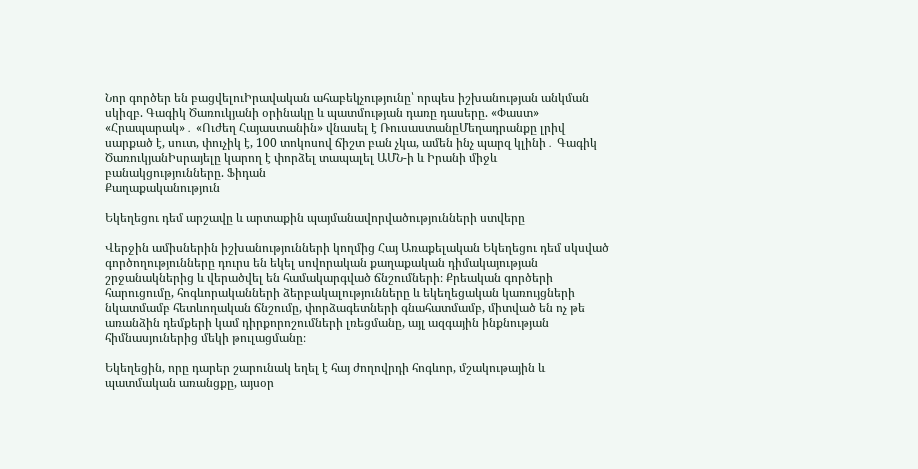Նոր գործեր են բացվելուԻրավական ահաբեկչությունը՝ որպես իշխանության անկման սկիզբ. Գագիկ Ծառուկյանի օրինակը և պատմության դառը դասերը. «Փաստ» «Հրապարակ»․ «Ուժեղ Հայաստանին» վնասել է ՌուսաստանըՄեղադրանքը լրիվ սարքած է, սուտ, փուչիկ է, 100 տոկոսով ճիշտ բան չկա, ամեն ինչ պարզ կլինի․ Գագիկ ԾառուկյանԻսրայելը կարող է փորձել տապալել ԱՄՆ-ի և Իրանի միջև բանակցությունները. Ֆիդան
Քաղաքականություն

Եկեղեցու դեմ արշավը և արտաքին պայմանավորվածությունների ստվերը

Վերջին ամիսներին իշխանությունների կողմից Հայ Առաքելական Եկեղեցու դեմ սկսված գործողությունները դուրս են եկել սովորական քաղաքական դիմակայության շրջանակներից և վերածվել են համակարգված ճնշումների։ Քրեական գործերի հարուցումը, հոգևորականների ձերբակալությունները և եկեղեցական կառույցների նկատմամբ հետևողական ճնշումը, փորձագետների գնահատմամբ, միտված են ոչ թե առանձին դեմքերի կամ դիրքորոշումների լռեցմանը, այլ ազգային ինքնության հիմնասյուներից մեկի թուլացմանը։

Եկեղեցին, որը դարեր շարունակ եղել է հայ ժողովրդի հոգևոր, մշակութային և պատմական առանցքը, այսօր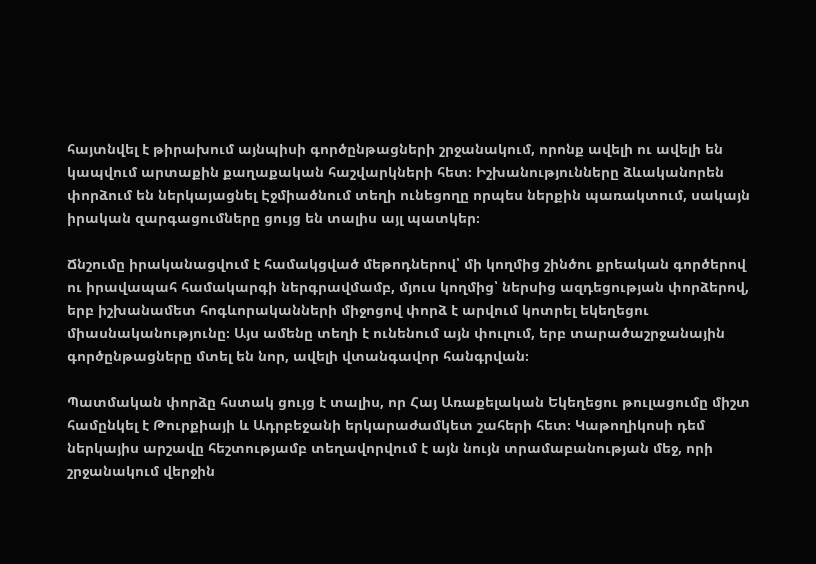հայտնվել է թիրախում այնպիսի գործընթացների շրջանակում, որոնք ավելի ու ավելի են կապվում արտաքին քաղաքական հաշվարկների հետ։ Իշխանությունները ձևականորեն փորձում են ներկայացնել Էջմիածնում տեղի ունեցողը որպես ներքին պառակտում, սակայն իրական զարգացումները ցույց են տալիս այլ պատկեր։

Ճնշումը իրականացվում է համակցված մեթոդներով՝ մի կողմից շինծու քրեական գործերով ու իրավապահ համակարգի ներգրավմամբ, մյուս կողմից՝ ներսից ազդեցության փորձերով, երբ իշխանամետ հոգևորականների միջոցով փորձ է արվում կոտրել եկեղեցու միասնականությունը։ Այս ամենը տեղի է ունենում այն փուլում, երբ տարածաշրջանային գործընթացները մտել են նոր, ավելի վտանգավոր հանգրվան։

Պատմական փորձը հստակ ցույց է տալիս, որ Հայ Առաքելական Եկեղեցու թուլացումը միշտ համընկել է Թուրքիայի և Ադրբեջանի երկարաժամկետ շահերի հետ։ Կաթողիկոսի դեմ ներկայիս արշավը հեշտությամբ տեղավորվում է այն նույն տրամաբանության մեջ, որի շրջանակում վերջին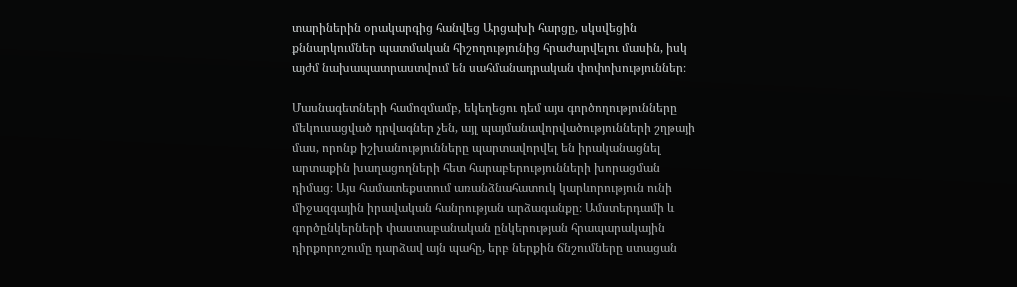տարիներին օրակարգից հանվեց Արցախի հարցը, սկսվեցին քննարկումներ պատմական հիշողությունից հրաժարվելու մասին, իսկ այժմ նախապատրաստվում են սահմանադրական փոփոխություններ։

Մասնագետների համոզմամբ, եկեղեցու դեմ այս գործողությունները մեկուսացված դրվագներ չեն, այլ պայմանավորվածությունների շղթայի մաս, որոնք իշխանությունները պարտավորվել են իրականացնել արտաքին խաղացողների հետ հարաբերությունների խորացման դիմաց։ Այս համատեքստում առանձնահատուկ կարևորություն ունի միջազգային իրավական հանրության արձագանքը։ Ամստերդամի և գործընկերների փաստաբանական ընկերության հրապարակային դիրքորոշումը դարձավ այն պահը, երբ ներքին ճնշումները ստացան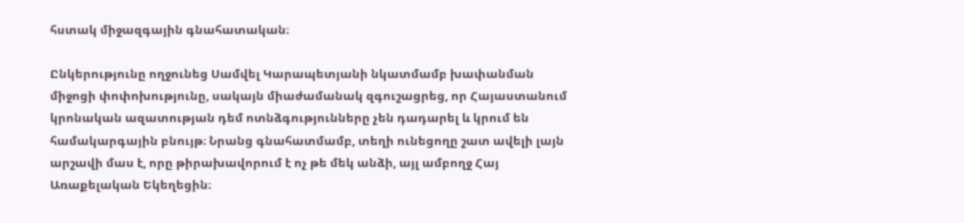հստակ միջազգային գնահատական։

Ընկերությունը ողջունեց Սամվել Կարապետյանի նկատմամբ խափանման միջոցի փոփոխությունը, սակայն միաժամանակ զգուշացրեց, որ Հայաստանում կրոնական ազատության դեմ ոտնձգությունները չեն դադարել և կրում են համակարգային բնույթ։ Նրանց գնահատմամբ, տեղի ունեցողը շատ ավելի լայն արշավի մաս է, որը թիրախավորում է ոչ թե մեկ անձի, այլ ամբողջ Հայ Առաքելական Եկեղեցին։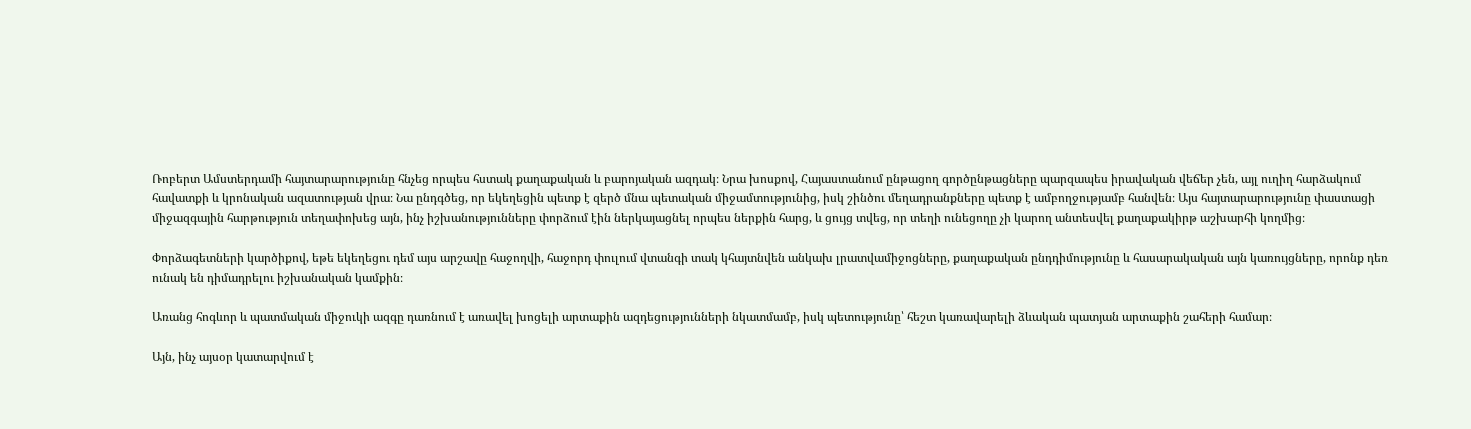Ռոբերտ Ամստերդամի հայտարարությունը հնչեց որպես հստակ քաղաքական և բարոյական ազդակ։ Նրա խոսքով, Հայաստանում ընթացող գործընթացները պարզապես իրավական վեճեր չեն, այլ ուղիղ հարձակում հավատքի և կրոնական ազատության վրա։ Նա ընդգծեց, որ եկեղեցին պետք է զերծ մնա պետական միջամտությունից, իսկ շինծու մեղադրանքները պետք է ամբողջությամբ հանվեն։ Այս հայտարարությունը փաստացի միջազգային հարթություն տեղափոխեց այն, ինչ իշխանությունները փորձում էին ներկայացնել որպես ներքին հարց, և ցույց տվեց, որ տեղի ունեցողը չի կարող անտեսվել քաղաքակիրթ աշխարհի կողմից։

Փորձագետների կարծիքով, եթե եկեղեցու դեմ այս արշավը հաջողվի, հաջորդ փուլում վտանգի տակ կհայտնվեն անկախ լրատվամիջոցները, քաղաքական ընդդիմությունը և հասարակական այն կառույցները, որոնք դեռ ունակ են դիմադրելու իշխանական կամքին։

Առանց հոգևոր և պատմական միջուկի ազգը դառնում է առավել խոցելի արտաքին ազդեցությունների նկատմամբ, իսկ պետությունը՝ հեշտ կառավարելի ձևական պատյան արտաքին շահերի համար։

Այն, ինչ այսօր կատարվում է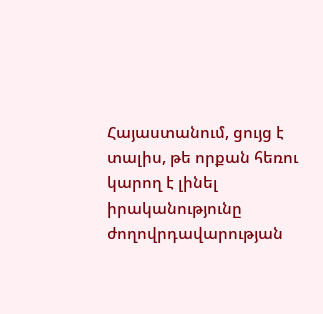Հայաստանում, ցույց է տալիս, թե որքան հեռու կարող է լինել իրականությունը ժողովրդավարության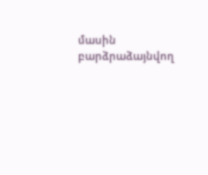մասին բարձրաձայնվող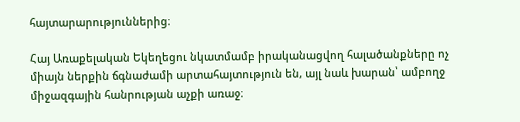հայտարարություններից։

Հայ Առաքելական Եկեղեցու նկատմամբ իրականացվող հալածանքները ոչ միայն ներքին ճգնաժամի արտահայտություն են, այլ նաև խարան՝ ամբողջ միջազգային հանրության աչքի առաջ։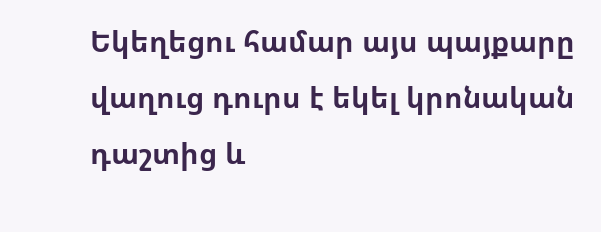Եկեղեցու համար այս պայքարը վաղուց դուրս է եկել կրոնական դաշտից և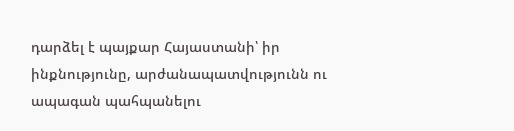դարձել է պայքար Հայաստանի՝ իր ինքնությունը, արժանապատվությունն ու ապագան պահպանելու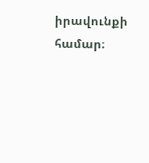իրավունքի համար։